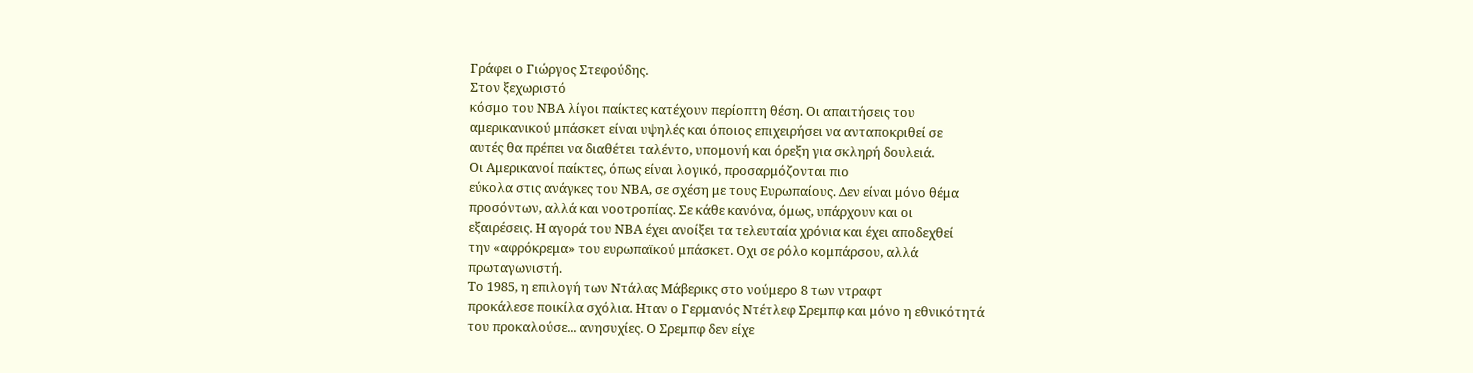Γράφει ο Γιώργος Στεφούδης.
Στον ξεχωριστό
κόσμο του ΝΒΑ λίγοι παίκτες κατέχουν περίοπτη θέση. Οι απαιτήσεις του
αμερικανικού μπάσκετ είναι υψηλές και όποιος επιχειρήσει να ανταποκριθεί σε
αυτές θα πρέπει να διαθέτει ταλέντο, υπομονή και όρεξη για σκληρή δουλειά.
Οι Αμερικανοί παίκτες, όπως είναι λογικό, προσαρμόζονται πιο
εύκολα στις ανάγκες του ΝΒΑ, σε σχέση με τους Ευρωπαίους. Δεν είναι μόνο θέμα
προσόντων, αλλά και νοοτροπίας. Σε κάθε κανόνα, όμως, υπάρχουν και οι
εξαιρέσεις. Η αγορά του ΝΒΑ έχει ανοίξει τα τελευταία χρόνια και έχει αποδεχθεί
την «αφρόκρεμα» του ευρωπαϊκού μπάσκετ. Οχι σε ρόλο κομπάρσου, αλλά
πρωταγωνιστή.
Το 1985, η επιλογή των Ντάλας Μάβερικς στο νούμερο 8 των ντραφτ
προκάλεσε ποικίλα σχόλια. Ηταν ο Γερμανός Ντέτλεφ Σρεμπφ και μόνο η εθνικότητά
του προκαλούσε... ανησυχίες. Ο Σρεμπφ δεν είχε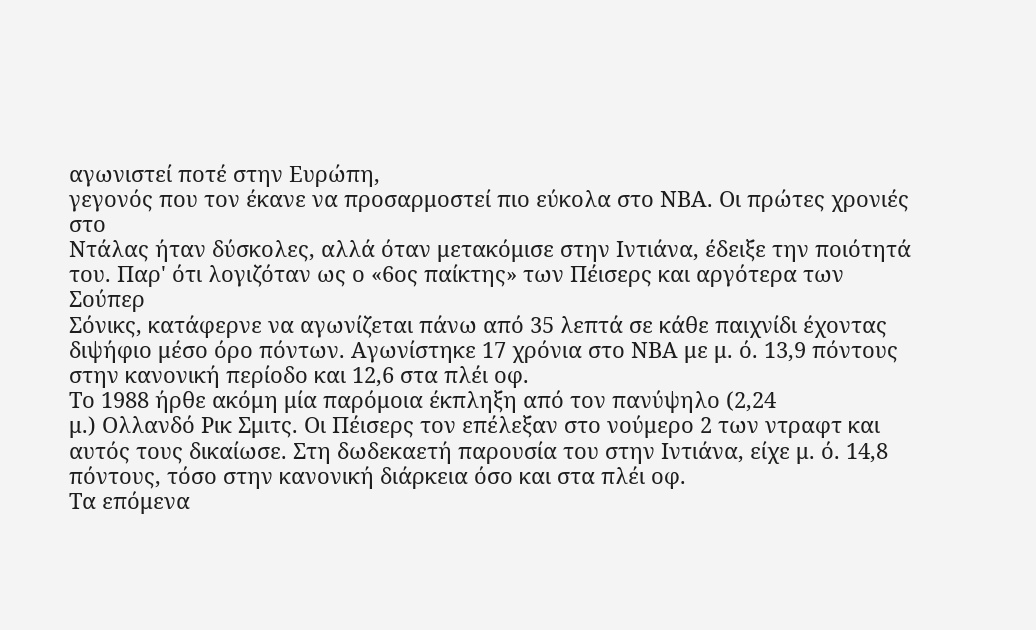αγωνιστεί ποτέ στην Ευρώπη,
γεγονός που τον έκανε να προσαρμοστεί πιο εύκολα στο ΝΒΑ. Οι πρώτες χρονιές στο
Ντάλας ήταν δύσκολες, αλλά όταν μετακόμισε στην Ιντιάνα, έδειξε την ποιότητά
του. Παρ' ότι λογιζόταν ως ο «6ος παίκτης» των Πέισερς και αργότερα των Σούπερ
Σόνικς, κατάφερνε να αγωνίζεται πάνω από 35 λεπτά σε κάθε παιχνίδι έχοντας
διψήφιο μέσο όρο πόντων. Αγωνίστηκε 17 χρόνια στο ΝΒΑ με μ. ό. 13,9 πόντους
στην κανονική περίοδο και 12,6 στα πλέι οφ.
Το 1988 ήρθε ακόμη μία παρόμοια έκπληξη από τον πανύψηλο (2,24
μ.) Ολλανδό Ρικ Σμιτς. Οι Πέισερς τον επέλεξαν στο νούμερο 2 των ντραφτ και
αυτός τους δικαίωσε. Στη δωδεκαετή παρουσία του στην Ιντιάνα, είχε μ. ό. 14,8
πόντους, τόσο στην κανονική διάρκεια όσο και στα πλέι οφ.
Τα επόμενα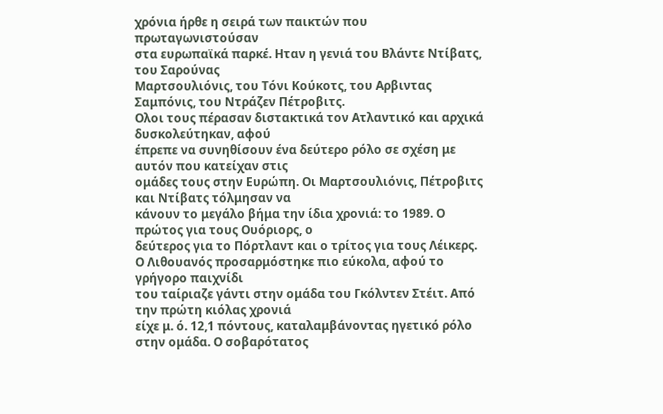χρόνια ήρθε η σειρά των παικτών που πρωταγωνιστούσαν
στα ευρωπαϊκά παρκέ. Ηταν η γενιά του Βλάντε Ντίβατς, του Σαρούνας
Μαρτσουλιόνις, του Τόνι Κούκοτς, του Αρβιντας Σαμπόνις, του Ντράζεν Πέτροβιτς.
Ολοι τους πέρασαν διστακτικά τον Ατλαντικό και αρχικά δυσκολεύτηκαν, αφού
έπρεπε να συνηθίσουν ένα δεύτερο ρόλο σε σχέση με αυτόν που κατείχαν στις
ομάδες τους στην Ευρώπη. Οι Μαρτσουλιόνις, Πέτροβιτς και Ντίβατς τόλμησαν να
κάνουν το μεγάλο βήμα την ίδια χρονιά: το 1989. Ο πρώτος για τους Ουόριορς, ο
δεύτερος για το Πόρτλαντ και ο τρίτος για τους Λέικερς.
Ο Λιθουανός προσαρμόστηκε πιο εύκολα, αφού το γρήγορο παιχνίδι
του ταίριαζε γάντι στην ομάδα του Γκόλντεν Στέιτ. Από την πρώτη κιόλας χρονιά
είχε μ. ό. 12,1 πόντους, καταλαμβάνοντας ηγετικό ρόλο στην ομάδα. Ο σοβαρότατος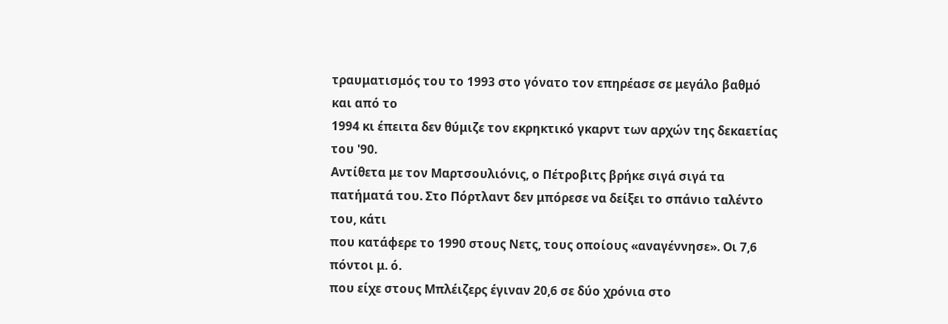τραυματισμός του το 1993 στο γόνατο τον επηρέασε σε μεγάλο βαθμό και από το
1994 κι έπειτα δεν θύμιζε τον εκρηκτικό γκαρντ των αρχών της δεκαετίας του '90.
Αντίθετα με τον Μαρτσουλιόνις, ο Πέτροβιτς βρήκε σιγά σιγά τα
πατήματά του. Στο Πόρτλαντ δεν μπόρεσε να δείξει το σπάνιο ταλέντο του, κάτι
που κατάφερε το 1990 στους Νετς, τους οποίους «αναγέννησε». Οι 7,6 πόντοι μ. ό.
που είχε στους Μπλέιζερς έγιναν 20,6 σε δύο χρόνια στο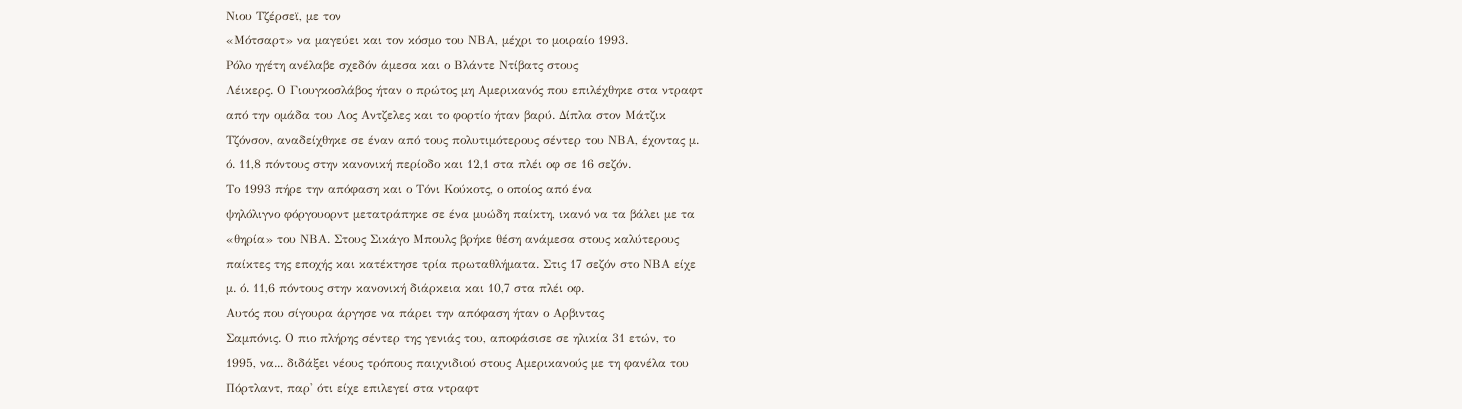Νιου Τζέρσεϊ, με τον
«Μότσαρτ» να μαγεύει και τον κόσμο του ΝΒΑ, μέχρι το μοιραίο 1993.
Ρόλο ηγέτη ανέλαβε σχεδόν άμεσα και ο Βλάντε Ντίβατς στους
Λέικερς. Ο Γιουγκοσλάβος ήταν ο πρώτος μη Αμερικανός που επιλέχθηκε στα ντραφτ
από την ομάδα του Λος Αντζελες και το φορτίο ήταν βαρύ. Δίπλα στον Μάτζικ
Τζόνσον, αναδείχθηκε σε έναν από τους πολυτιμότερους σέντερ του ΝΒΑ, έχοντας μ.
ό. 11,8 πόντους στην κανονική περίοδο και 12,1 στα πλέι οφ σε 16 σεζόν.
Το 1993 πήρε την απόφαση και ο Τόνι Κούκοτς, ο οποίος από ένα
ψηλόλιγνο φόργουορντ μετατράπηκε σε ένα μυώδη παίκτη, ικανό να τα βάλει με τα
«θηρία» του ΝΒΑ. Στους Σικάγο Μπουλς βρήκε θέση ανάμεσα στους καλύτερους
παίκτες της εποχής και κατέκτησε τρία πρωταθλήματα. Στις 17 σεζόν στο ΝΒΑ είχε
μ. ό. 11,6 πόντους στην κανονική διάρκεια και 10,7 στα πλέι οφ.
Αυτός που σίγουρα άργησε να πάρει την απόφαση ήταν ο Αρβιντας
Σαμπόνις. Ο πιο πλήρης σέντερ της γενιάς του, αποφάσισε σε ηλικία 31 ετών, το
1995, να... διδάξει νέους τρόπους παιχνιδιού στους Αμερικανούς με τη φανέλα του
Πόρτλαντ, παρ' ότι είχε επιλεγεί στα ντραφτ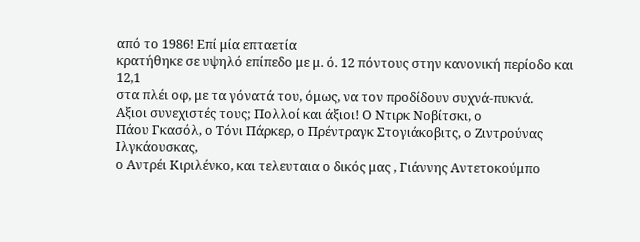από το 1986! Επί μία επταετία
κρατήθηκε σε υψηλό επίπεδο με μ. ό. 12 πόντους στην κανονική περίοδο και 12,1
στα πλέι οφ, με τα γόνατά του, όμως, να τον προδίδουν συχνά-πυκνά.
Αξιοι συνεχιστές τους; Πολλοί και άξιοι! Ο Ντιρκ Νοβίτσκι, ο
Πάου Γκασόλ, ο Τόνι Πάρκερ, ο Πρέντραγκ Στογιάκοβιτς, ο Ζιντρούνας Ιλγκάουσκας,
ο Αντρέι Κιριλένκο, και τελευταια ο δικός μας , Γιάννης Αντετοκούμπο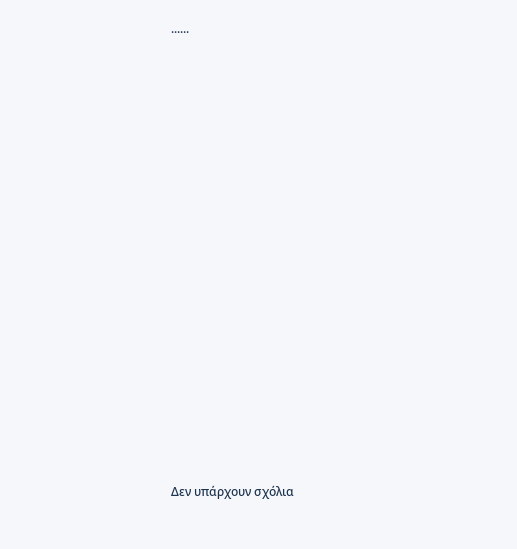......



















Δεν υπάρχουν σχόλια